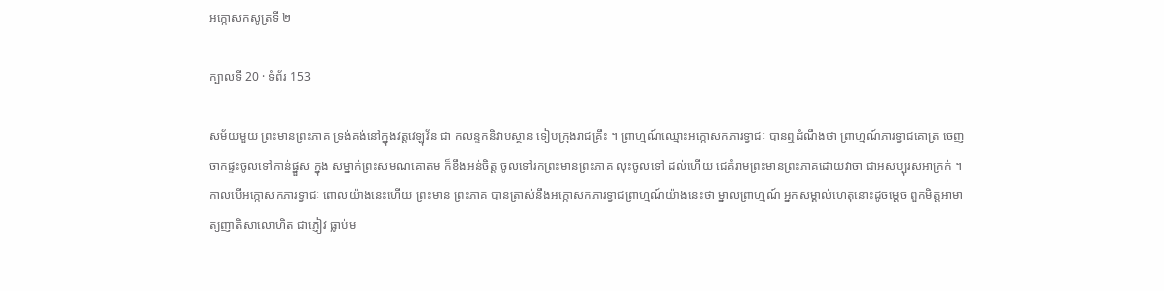អក្កោសកសូត្រទី ២

ក្បាលទី 20 · ទំព័រ 153

សម័យមួយ ព្រះមានព្រះភាគ ទ្រង់គង់នៅក្នុងវត្តវេឡុវ័ន ជា កលន្ទកនិវាបស្ថាន ទៀបក្រុងរាជគ្រឹះ ។ ព្រាហ្មណ៍ឈ្មោះអក្កោសកភារទ្វាជៈ បានឮដំណឹងថា ព្រាហ្មណ៍ភារទ្វាជគោត្រ ចេញចាកផ្ទះចូលទៅកាន់ផ្នួស ក្នុង សម្នាក់ព្រះសមណគោតម ក៏ខឹងអន់ចិត្ត ចូលទៅរកព្រះមានព្រះភាគ លុះចូលទៅ ដល់ហើយ ជេគំរាមព្រះមានព្រះភាគដោយវាចា ជាអសប្បុរសអាក្រក់ ។ កាលបើអក្កោសកភារទ្វាជៈ ពោលយ៉ាងនេះហើយ ព្រះមាន ព្រះភាគ បានត្រាស់នឹងអក្កោសកភារទ្វាជព្រាហ្មណ៍យ៉ាងនេះថា ម្នាលព្រាហ្មណ៍ អ្នកសម្គាល់ហេតុនោះដូចម្តេច ពួកមិត្តអាមាត្យញាតិសាលោហិត ជាភ្ញៀវ ធ្លាប់ម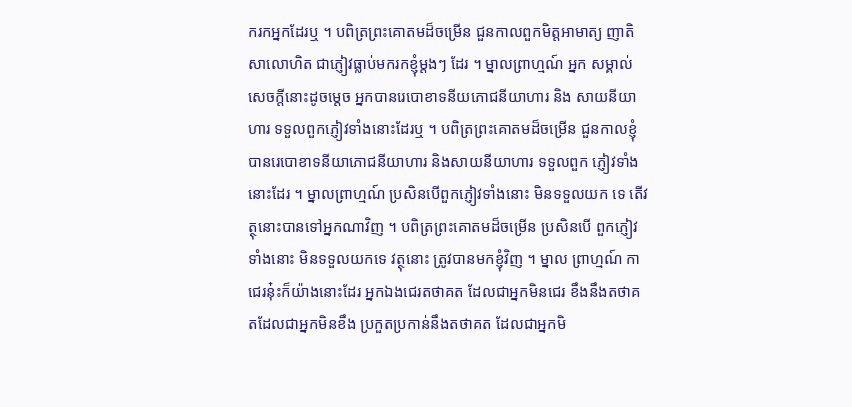ករកអ្នកដែរឬ ។ បពិត្រព្រះគោតមដ៏ចម្រើន ជួនកាលពួកមិត្តអាមាត្យ ញាតិសាលោហិត ជាភ្ញៀវធ្លាប់មករកខ្ញុំម្តងៗ ដែរ ។ ម្នាលព្រាហ្មណ៍ អ្នក សម្គាល់សេចក្តីនោះដូចម្តេច អ្នកបានរេបោខាទនីយភោជនីយាហារ និង សាយនីយាហារ ទទួលពួកភ្ញៀវទាំងនោះដែរឬ ។ បពិត្រព្រះគោតមដ៏ចម្រើន ជួនកាលខ្ញុំបានរេបោខាទនីយាភោជនីយាហារ និងសាយនីយាហារ ទទួលពួក ភ្ញៀវទាំងនោះដែរ ។ ម្នាលព្រាហ្មណ៍ ប្រសិនបើពួកភ្ញៀវទាំងនោះ មិនទទួលយក ទេ តើវត្ថុនោះបានទៅអ្នកណាវិញ ។ បពិត្រព្រះគោតមដ៏ចម្រើន ប្រសិនបើ ពួកភ្ញៀវទាំងនោះ មិនទទួលយកទេ វត្ថុនោះ ត្រូវបានមកខ្ញុំវិញ ។ ម្នាល ព្រាហ្មណ៍ កាជេរនុ៎ះក៏យ៉ាងនោះដែរ អ្នកឯងជេរតថាគត ដែលជាអ្នកមិនជេរ ខឹងនឹងតថាគតដែលជាអ្នកមិនខឹង ប្រកួតប្រកាន់នឹងតថាគត ដែលជាអ្នកមិ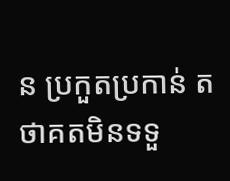ន ប្រកួតប្រកាន់ តថាគតមិនទទួ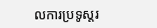លការប្រទូស្តរ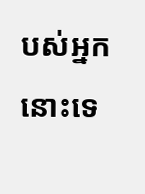បស់អ្នកនោះទេ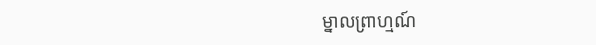ម្នាលព្រាហ្មណ៍